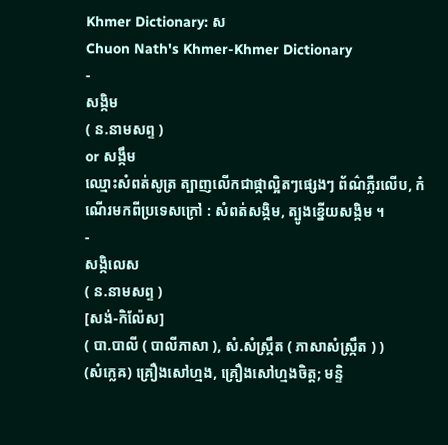Khmer Dictionary: ស
Chuon Nath's Khmer-Khmer Dictionary
-
សង្កិម
( ន.នាមសព្ទ )
or សង្កឹម
ឈ្មោះសំពត់សូត្រ ត្បាញលើកជាផ្កាល្អិតៗផ្សេងៗ ព័ណ៌ភ្លឺរលើប, កំណើរមកពីប្រទេសក្រៅ : សំពត់សង្កិម, ត្បូងខ្នើយសង្កិម ។
-
សង្កិលេស
( ន.នាមសព្ទ )
[សង់-កិល៉ែស]
( បា.បាលី ( បាលីភាសា ), សំ.សំស្រ្កឹត ( ភាសាសំស្រ្កឹត ) )
(សំក្លេឝ) គ្រឿងសៅហ្មង, គ្រឿងសៅហ្មងចិត្ត; មន្ទិ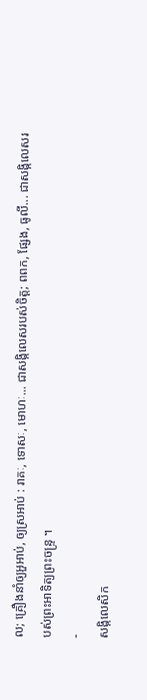ល; គ្រឿងនាំឲ្យអួអាប់, ឲ្យស្រអាប់ : រាគៈ, ទោសៈ, មោហៈ... ជាសង្កិលេសរបស់ចិត្ត; ពពក, ផ្សែង, ធូលី... ជាសង្កិលេសរបស់ព្រះអាទិត្យព្រះចន្ទ្រ ។
-
សង្កិលេសិក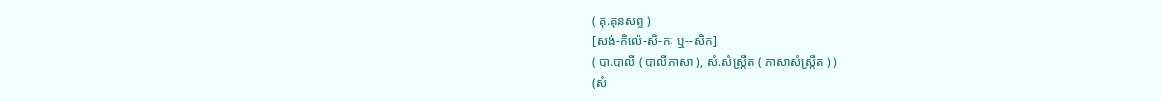( គុ.គុនសព្ទ )
[សង់-កិល៉េ-សិ-កៈ ឬ--សិក]
( បា.បាលី ( បាលីភាសា ), សំ.សំស្រ្កឹត ( ភាសាសំស្រ្កឹត ) )
(សំ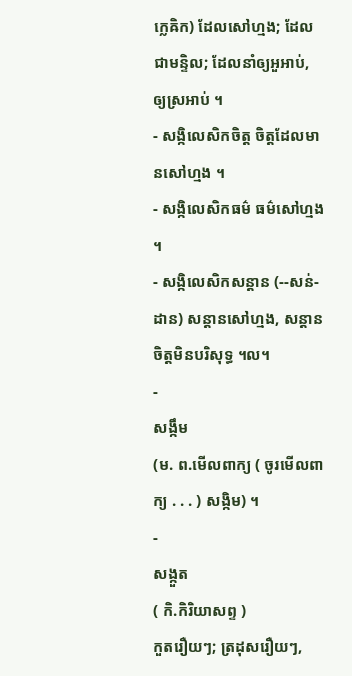ក្លេឝិក) ដែលសៅហ្មង; ដែលជាមន្ទិល; ដែលនាំឲ្យអួអាប់, ឲ្យស្រអាប់ ។
- សង្កិលេសិកចិត្ត ចិត្តដែលមានសៅហ្មង ។
- សង្កិលេសិកធម៌ ធម៌សៅហ្មង ។
- សង្កិលេសិកសន្ដាន (--សន់-ដាន) សន្ដានសៅហ្មង, សន្ដានចិត្តមិនបរិសុទ្ធ ។ល។
-
សង្កឹម
(ម. ព.មើលពាក្យ ( ចូរមើលពាក្យ . . . ) សង្កិម) ។
-
សង្កួត
( កិ.កិរិយាសព្ទ )
កួតរឿយៗ; ត្រដុសរឿយៗ,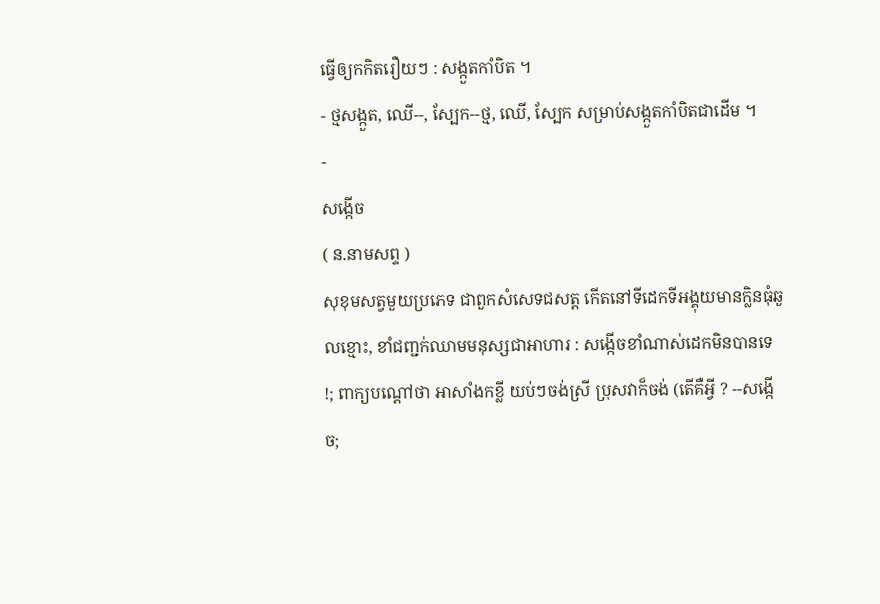ធ្វើឲ្យកកិតរឿយៗ : សង្កួតកាំបិត ។
- ថ្មសង្កួត, ឈើ--, ស្បែក--ថ្ម, ឈើ, ស្បែក សម្រាប់សង្កួតកាំបិតជាដើម ។
-
សង្កើច
( ន.នាមសព្ទ )
សុខុមសត្វមួយប្រភេទ ជាពួកសំសេទជសត្ត កើតនៅទីដេកទីអង្គុយមានក្លិនធុំឆួលខ្មោះ, ខាំជញ្ជក់ឈាមមនុស្សជាអាហារ : សង្កើចខាំណាស់ដេកមិនបានទេ !; ពាក្យបណ្ដៅថា អាសាំងកខ្លី យប់ៗចង់ស្រី ប្រុសវាក៏ចង់ (តើគឺអ្វី ? --សង្កើច;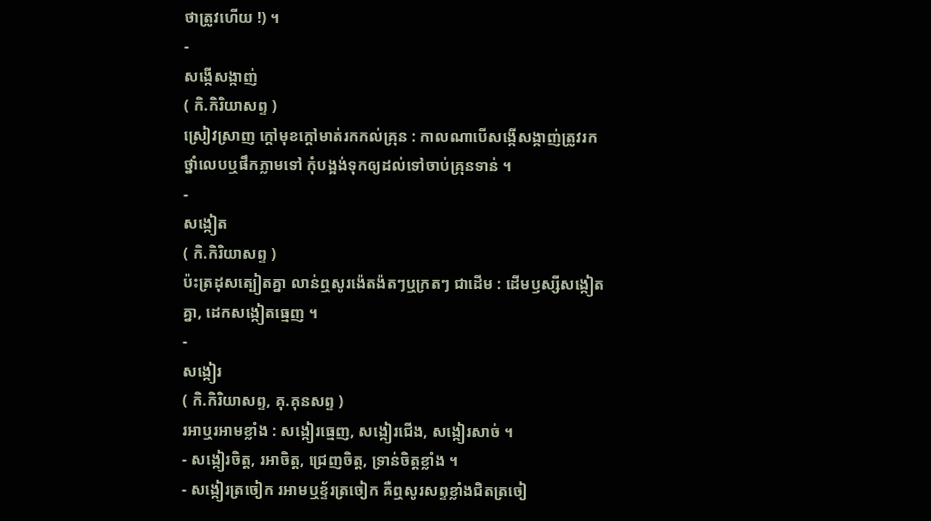ថាត្រូវហើយ !) ។
-
សង្កើសង្កាញ់
( កិ.កិរិយាសព្ទ )
ស្រៀវស្រាញ ក្ដៅមុខក្ដៅមាត់រកកល់គ្រុន : កាលណាបើសង្កើសង្កាញ់ត្រូវរកថ្នាំលេបឬផឹកភ្លាមទៅ កុំបង្អង់ទុកឲ្យដល់ទៅចាប់គ្រុនទាន់ ។
-
សង្កៀត
( កិ.កិរិយាសព្ទ )
ប៉ះត្រដុសត្បៀតគ្នា លាន់ឮសូរង៉េតង៉តៗឬក្រតៗ ជាដើម : ដើមឫស្សីសង្កៀតគ្នា, ដេកសង្កៀតធ្មេញ ។
-
សង្កៀរ
( កិ.កិរិយាសព្ទ, គុ.គុនសព្ទ )
រអាឬរអាមខ្លាំង : សង្កៀរធ្មេញ, សង្កៀរជើង, សង្កៀរសាច់ ។
- សង្កៀរចិត្ត, រអាចិត្ត, ជ្រេញចិត្ត, ទ្រាន់ចិត្តខ្លាំង ។
- សង្កៀរត្រចៀក រអាមឬខ្ទ័រត្រចៀក គឺឮសូរសព្ទខ្លាំងជិតត្រចៀ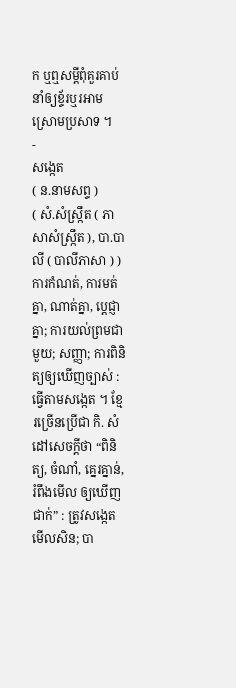ក ឬឮសម្ដីពុំគួរគាប់ នាំឲ្យខ្ទ័រឬរអាមស្រោមប្រសាទ ។
-
សង្កេត
( ន.នាមសព្ទ )
( សំ.សំស្រ្កឹត ( ភាសាសំស្រ្កឹត ), បា.បាលី ( បាលីភាសា ) )
ការកំណត់, ការមត់គ្នា, ណាត់គ្នា, ប្តេជ្ញាគ្នា; ការយល់ព្រមជាមួយ; សញ្ញា; ការពិនិត្យឲ្យឃើញច្បាស់ : ធ្វើតាមសង្កេត ។ ខ្មែរច្រើនប្រើជា កិ. សំដៅសេចក្ដីថា “ពិនិត្យ, ចំណាំ, គ្នេរគ្នាន់, រំពឹងមើល ឲ្យឃើញជាក់” : ត្រូវសង្កេតមើលសិន; បា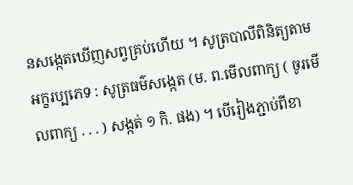នសង្កេតឃើញសព្វគ្រប់ហើយ ។ សូត្របាលីពិនិត្យតាមអក្ខរប្បភេទ : សូត្រធម៌សង្កេត (ម. ព.មើលពាក្យ ( ចូរមើលពាក្យ . . . ) សង្កត់ ១ កិ. ផង) ។ បើរៀងភ្ជាប់ពីខា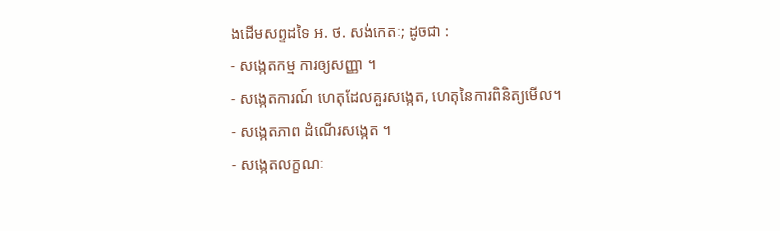ងដើមសព្ទដទៃ អ. ថ. សង់កេតៈ; ដូចជា :
- សង្កេតកម្ម ការឲ្យសញ្ញា ។
- សង្កេតការណ៍ ហេតុដែលគួរសង្កេត, ហេតុនៃការពិនិត្យមើល។
- សង្កេតភាព ដំណើរសង្កេត ។
- សង្កេតលក្ខណៈ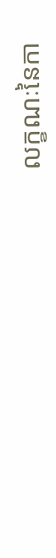លក្ខណៈនៃកា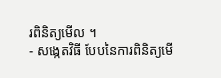រពិនិត្យមើល ។
- សង្កេតវិធី បែបនៃការពិនិត្យមើ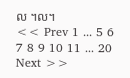ល ។ល។
<< Prev 1 ... 5 6 7 8 9 10 11 ... 20 Next >>